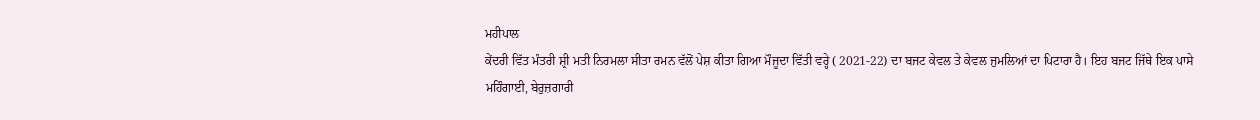ਮਹੀਪਾਲ
ਕੇਂਦਰੀ ਵਿੱਤ ਮੰਤਰੀ ਸ਼੍ਰੀ ਮਤੀ ਨਿਰਮਲਾ ਸੀਤਾ ਰਮਨ ਵੱਲੋਂ ਪੇਸ਼ ਕੀਤਾ ਗਿਆ ਮੌਜੂਦਾ ਵਿੱਤੀ ਵਰ੍ਹੇ ( 2021-22) ਦਾ ਬਜਟ ਕੇਵਲ ਤੇ ਕੇਵਲ ਜੁਮਲਿਆਂ ਦਾ ਪਿਟਾਰਾ ਹੈ। ਇਹ ਬਜਟ ਜਿੱਥੇ ਇਕ ਪਾਸੇ ਮਹਿੰਗਾਈ, ਬੇਰੁਜ਼ਗਾਰੀ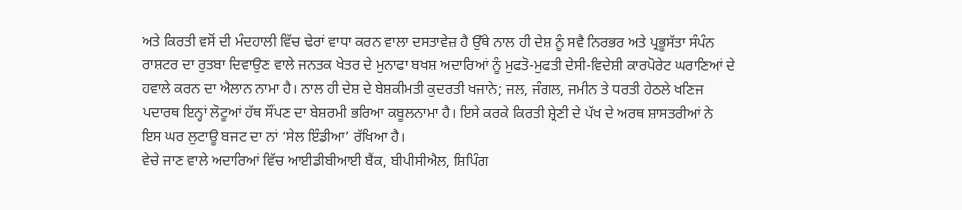ਅਤੇ ਕਿਰਤੀ ਵਸੋਂ ਦੀ ਮੰਦਹਾਲੀ ਵਿੱਚ ਢੇਰਾਂ ਵਾਧਾ ਕਰਨ ਵਾਲਾ ਦਸਤਾਵੇਜ਼ ਹੈ ਉੱਥੇ ਨਾਲ ਹੀ ਦੇਸ਼ ਨੂੰ ਸਵੈ ਨਿਰਭਰ ਅਤੇ ਪ੍ਰਭੂਸੱਤਾ ਸੰਪੰਨ ਰਾਸ਼ਟਰ ਦਾ ਰੁਤਬਾ ਦਿਵਾਉਣ ਵਾਲੇ ਜਨਤਕ ਖੇਤਰ ਦੇ ਮੁਨਾਫਾ ਬਖਸ਼ ਅਦਾਰਿਆਂ ਨੂੰ ਮੁਫਤੋ-ਮੁਫਤੀ ਦੇਸੀ-ਵਿਦੇਸ਼ੀ ਕਾਰਪੋਰੇਟ ਘਰਾਣਿਆਂ ਦੇ ਹਵਾਲੇ ਕਰਨ ਦਾ ਐਲਾਨ ਨਾਮਾ ਹੈ। ਨਾਲ ਹੀ ਦੇਸ਼ ਦੇ ਬੇਸ਼ਕੀਮਤੀ ਕੁਦਰਤੀ ਖਜਾਨੇ; ਜਲ, ਜੰਗਲ, ਜਮੀਨ ਤੇ ਧਰਤੀ ਹੇਠਲੇ ਖਣਿਜ ਪਦਾਰਥ ਇਨ੍ਹਾਂ ਲੋਟੂਆਂ ਹੱਥ ਸੌਂਪਣ ਦਾ ਬੇਸ਼ਰਮੀ ਭਰਿਆ ਕਬੂਲਨਾਮਾ ਹੈ। ਇਸੇ ਕਰਕੇ ਕਿਰਤੀ ਸ਼੍ਰੇਣੀ ਦੇ ਪੱਖ ਦੇ ਅਰਥ ਸ਼ਾਸਤਰੀਆਂ ਨੇ ਇਸ ਘਰ ਲੁਟਾਊ ਬਜਟ ਦਾ ਨਾਂ ‘ਸੇਲ ਇੰਡੀਆ’ ਰੱਖਿਆ ਹੈ।
ਵੇਚੇ ਜਾਣ ਵਾਲੇ ਅਦਾਰਿਆਂ ਵਿੱਚ ਆਈਡੀਬੀਆਈ ਬੈਂਕ, ਬੀਪੀਸੀਐਲ, ਸ਼ਿਪਿੰਗ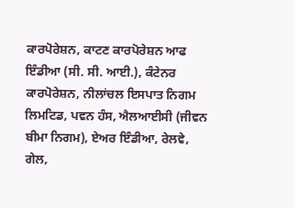ਕਾਰਪੋਰੇਸ਼ਨ, ਕਾਟਣ ਕਾਰਪੋਰੇਸ਼ਨ ਆਫ ਇੰਡੀਆ (ਸੀ. ਸੀ. ਆਈ.), ਕੰਟੇਨਰ ਕਾਰਪੋਰੇਸ਼ਨ, ਨੀਲਾਂਚਲ ਇਸਪਾਤ ਨਿਗਮ ਲਿਮਟਿਡ, ਪਵਨ ਹੰਸ, ਐਲਆਈਸੀ (ਜੀਵਨ ਬੀਮਾ ਨਿਗਮ), ਏਅਰ ਇੰਡੀਆ, ਰੇਲਵੇ, ਗੇਲ,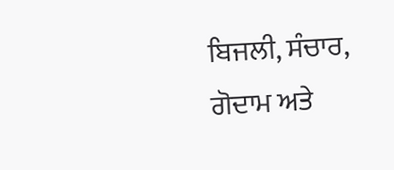ਬਿਜਲੀ, ਸੰਚਾਰ, ਗੋਦਾਮ ਅਤੇ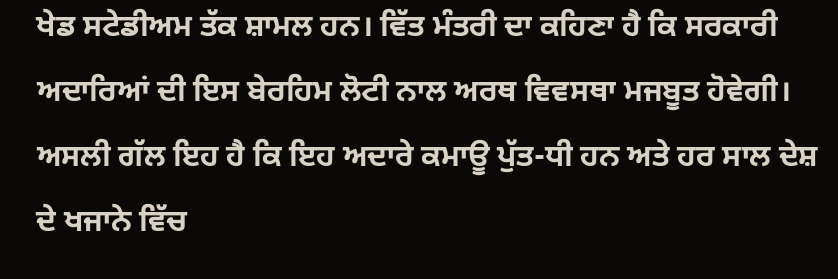ਖੇਡ ਸਟੇਡੀਅਮ ਤੱਕ ਸ਼ਾਮਲ ਹਨ। ਵਿੱਤ ਮੰਤਰੀ ਦਾ ਕਹਿਣਾ ਹੈ ਕਿ ਸਰਕਾਰੀ ਅਦਾਰਿਆਂ ਦੀ ਇਸ ਬੇਰਹਿਮ ਲੋਟੀ ਨਾਲ ਅਰਥ ਵਿਵਸਥਾ ਮਜਬੂਤ ਹੋਵੇਗੀ। ਅਸਲੀ ਗੱਲ ਇਹ ਹੈ ਕਿ ਇਹ ਅਦਾਰੇ ਕਮਾਊ ਪੁੱਤ-ਧੀ ਹਨ ਅਤੇ ਹਰ ਸਾਲ ਦੇਸ਼ ਦੇ ਖਜਾਨੇ ਵਿੱਚ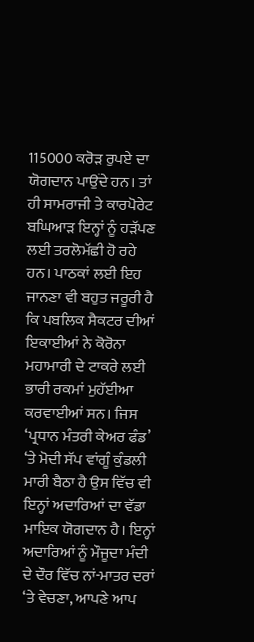115000 ਕਰੋੜ ਰੁਪਏ ਦਾ ਯੋਗਦਾਨ ਪਾਉਂਦੇ ਹਨ। ਤਾਂ ਹੀ ਸਾਮਰਾਜੀ ਤੇ ਕਾਰਪੋਰੇਟ ਬਘਿਆੜ ਇਨ੍ਹਾਂ ਨੂੰ ਹੜੱਪਣ ਲਈ ਤਰਲੋਮੱਛੀ ਹੋ ਰਹੇ ਹਨ। ਪਾਠਕਾਂ ਲਈ ਇਹ ਜਾਨਣਾ ਵੀ ਬਹੁਤ ਜਰੂਰੀ ਹੈ ਕਿ ਪਬਲਿਕ ਸੈਕਟਰ ਦੀਆਂ ਇਕਾਈਆਂ ਨੇ ਕੋਰੋਨਾ ਮਹਾਮਾਰੀ ਦੇ ਟਾਕਰੇ ਲਈ ਭਾਰੀ ਰਕਮਾਂ ਮੁਹੱਈਆ ਕਰਵਾਈਆਂ ਸਨ। ਜਿਸ ‘ਪ੍ਰਧਾਨ ਮੰਤਰੀ ਕੇਅਰ ਫੰਡ’ ‘ਤੇ ਮੋਦੀ ਸੱਪ ਵਾਂਗੂੰ ਕੁੰਡਲੀ ਮਾਰੀ ਬੈਠਾ ਹੈ ਉਸ ਵਿੱਚ ਵੀ ਇਨ੍ਹਾਂ ਅਦਾਰਿਆਂ ਦਾ ਵੱਡਾ ਮਾਇਕ ਯੋਗਦਾਨ ਹੈ। ਇਨ੍ਹਾਂ ਅਦਾਰਿਆਂ ਨੂੰ ਮੌਜੂਦਾ ਮੰਦੀ ਦੇ ਦੌਰ ਵਿੱਚ ਨਾਂ-ਮਾਤਰ ਦਰਾਂ ‘ਤੇ ਵੇਚਣਾ, ਆਪਣੇ ਆਪ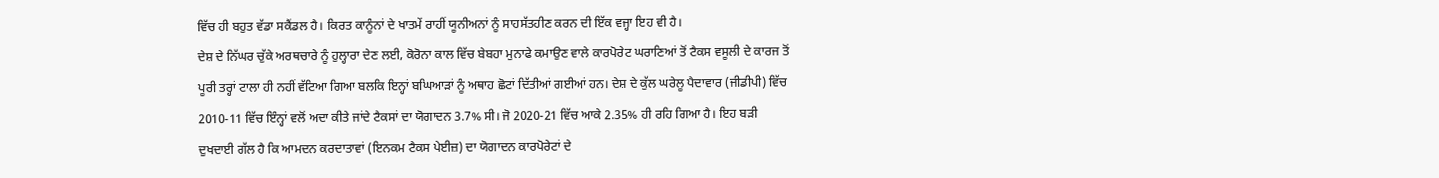ਵਿੱਚ ਹੀ ਬਹੁਤ ਵੱਡਾ ਸਕੈਂਡਲ ਹੈ। ਕਿਰਤ ਕਾਨੂੰਨਾਂ ਦੇ ਖਾਤਮੇਂ ਰਾਹੀਂ ਯੂਨੀਅਨਾਂ ਨੂੰ ਸਾਹਸੱਤਹੀਣ ਕਰਨ ਦੀ ਇੱਕ ਵਜ੍ਹਾ ਇਹ ਵੀ ਹੈ।
ਦੇਸ਼ ਦੇ ਨਿੱਘਰ ਚੁੱਕੇ ਅਰਥਚਾਰੇ ਨੂੰ ਹੁਲ੍ਹਾਰਾ ਦੇਣ ਲਈ, ਕੋਰੋਨਾ ਕਾਲ ਵਿੱਚ ਬੇਬਹਾ ਮੁਨਾਫੇ ਕਮਾਉਣ ਵਾਲੇ ਕਾਰਪੋਰੇਟ ਘਰਾਣਿਆਂ ਤੋਂ ਟੈਕਸ ਵਸੂਲੀ ਦੇ ਕਾਰਜ ਤੋਂ ਪੂਰੀ ਤਰ੍ਹਾਂ ਟਾਲਾ ਹੀ ਨਹੀਂ ਵੱਟਿਆ ਗਿਆ ਬਲਕਿ ਇਨ੍ਹਾਂ ਬਘਿਆੜਾਂ ਨੂੰ ਅਥਾਹ ਛੋਟਾਂ ਦਿੱਤੀਆਂ ਗਈਆਂ ਹਨ। ਦੇਸ਼ ਦੇ ਕੁੱਲ ਘਰੇਲੂ ਪੈਦਾਵਾਰ (ਜੀਡੀਪੀ) ਵਿੱਚ 2010-11 ਵਿੱਚ ਇੰਨ੍ਹਾਂ ਵਲੋਂ ਅਦਾ ਕੀਤੇ ਜਾਂਦੇ ਟੈਕਸਾਂ ਦਾ ਯੋਗਾਦਨ 3.7% ਸੀ। ਜੋ 2020-21 ਵਿੱਚ ਆਕੇ 2.35% ਹੀ ਰਹਿ ਗਿਆ ਹੈ। ਇਹ ਬੜੀ ਦੁਖਦਾਈ ਗੱਲ ਹੈ ਕਿ ਆਮਦਨ ਕਰਦਾਤਾਵਾਂ (ਇਨਕਮ ਟੈਕਸ ਪੇਈਜ਼) ਦਾ ਯੋਗਾਦਨ ਕਾਰਪੋਰੇਟਾਂ ਦੇ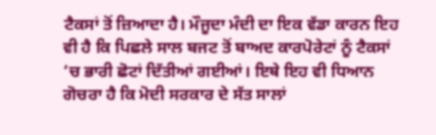ਟੈਕਸਾਂ ਤੋਂ ਜ਼ਿਆਦਾ ਹੈ। ਮੌਜੂਦਾ ਮੰਦੀ ਦਾ ਇਕ ਵੱਡਾ ਕਾਰਨ ਇਹ ਵੀ ਹੈ ਕਿ ਪਿਛਲੇ ਸਾਲ ਬਜਟ ਤੋਂ ਬਾਅਦ ਕਾਰਪੋਰੇਟਾਂ ਨੂੰ ਟੈਕਸਾਂ ‘ਚ ਭਾਰੀ ਛੋਟਾਂ ਦਿੱਤੀਆਂ ਗਈਆਂ। ਇਥੇ ਇਹ ਵੀ ਧਿਆਨ ਗੋਚਰਾ ਹੈ ਕਿ ਮੋਦੀ ਸਰਕਾਰ ਦੇ ਸੱਤ ਸਾਲਾਂ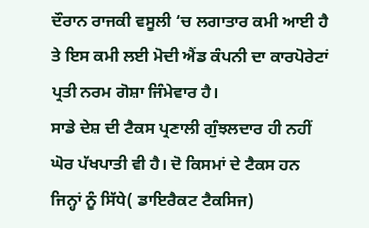ਦੌਰਾਨ ਰਾਜਕੀ ਵਸੂਲੀ ‘ਚ ਲਗਾਤਾਰ ਕਮੀ ਆਈ ਹੈ ਤੇ ਇਸ ਕਮੀ ਲਈ ਮੋਦੀ ਐਂਡ ਕੰਪਨੀ ਦਾ ਕਾਰਪੋਰੇਟਾਂ ਪ੍ਰਤੀ ਨਰਮ ਗੋਸ਼ਾ ਜਿੰਮੇਵਾਰ ਹੈ।
ਸਾਡੇ ਦੇਸ਼ ਦੀ ਟੈਕਸ ਪ੍ਰਣਾਲੀ ਗੁੰਝਲਦਾਰ ਹੀ ਨਹੀਂ ਘੋਰ ਪੱਖਪਾਤੀ ਵੀ ਹੈ। ਦੋ ਕਿਸਮਾਂ ਦੇ ਟੈਕਸ ਹਨ ਜਿਨ੍ਹਾਂ ਨੂੰ ਸਿੱਧੇ( ਡਾਇਰੈਕਟ ਟੈਕਸਿਜ)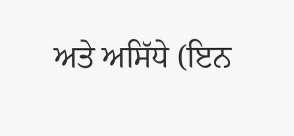ਅਤੇ ਅਸਿੱਧੇ (ਇਨ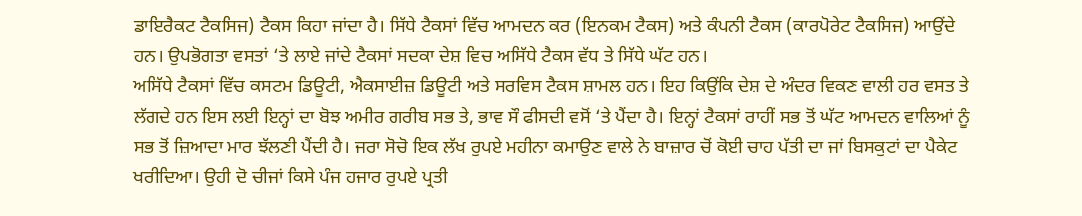ਡਾਇਰੈਕਟ ਟੈਕਸਿਜ) ਟੈਕਸ ਕਿਹਾ ਜਾਂਦਾ ਹੈ। ਸਿੱਧੇ ਟੈਕਸਾਂ ਵਿੱਚ ਆਮਦਨ ਕਰ (ਇਨਕਮ ਟੈਕਸ) ਅਤੇ ਕੰਪਨੀ ਟੈਕਸ (ਕਾਰਪੋਰੇਟ ਟੈਕਸਿਜ) ਆਉਂਦੇ ਹਨ। ਉਪਭੋਗਤਾ ਵਸਤਾਂ ‘ਤੇ ਲਾਏ ਜਾਂਦੇ ਟੈਕਸਾਂ ਸਦਕਾ ਦੇਸ਼ ਵਿਚ ਅਸਿੱਧੇ ਟੈਕਸ ਵੱਧ ਤੇ ਸਿੱਧੇ ਘੱਟ ਹਨ।
ਅਸਿੱਧੇ ਟੈਕਸਾਂ ਵਿੱਚ ਕਸਟਮ ਡਿਊਟੀ, ਐਕਸਾਈਜ਼ ਡਿਊਟੀ ਅਤੇ ਸਰਵਿਸ ਟੈਕਸ ਸ਼ਾਮਲ ਹਨ। ਇਹ ਕਿਉਂਕਿ ਦੇਸ਼ ਦੇ ਅੰਦਰ ਵਿਕਣ ਵਾਲੀ ਹਰ ਵਸਤ ਤੇ ਲੱਗਦੇ ਹਨ ਇਸ ਲਈ ਇਨ੍ਹਾਂ ਦਾ ਬੋਝ ਅਮੀਰ ਗਰੀਬ ਸਭ ਤੇ, ਭਾਵ ਸੌ ਫੀਸਦੀ ਵਸੋਂ ‘ਤੇ ਪੈਂਦਾ ਹੈ। ਇਨ੍ਹਾਂ ਟੈਕਸਾਂ ਰਾਹੀਂ ਸਭ ਤੋਂ ਘੱਟ ਆਮਦਨ ਵਾਲਿਆਂ ਨੂੰ ਸਭ ਤੋਂ ਜ਼ਿਆਦਾ ਮਾਰ ਝੱਲਣੀ ਪੈਂਦੀ ਹੈ। ਜਰਾ ਸੋਚੋ ਇਕ ਲੱਖ ਰੁਪਏ ਮਹੀਨਾ ਕਮਾਉਣ ਵਾਲੇ ਨੇ ਬਾਜ਼ਾਰ ਚੋਂ ਕੋਈ ਚਾਹ ਪੱਤੀ ਦਾ ਜਾਂ ਬਿਸਕੁਟਾਂ ਦਾ ਪੈਕੇਟ ਖਰੀਦਿਆ। ਉਹੀ ਦੋ ਚੀਜਾਂ ਕਿਸੇ ਪੰਜ ਹਜਾਰ ਰੁਪਏ ਪ੍ਰਤੀ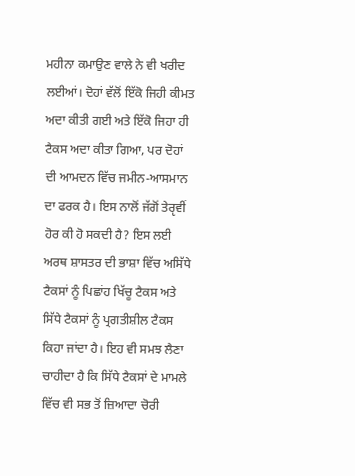ਮਹੀਨਾ ਕਮਾਉਣ ਵਾਲੇ ਨੇ ਵੀ ਖਰੀਦ ਲਈਆਂ। ਦੋਹਾਂ ਵੱਲੋਂ ਇੱਕੋ ਜਿਹੀ ਕੀਮਤ ਅਦਾ ਕੀਤੀ ਗਈ ਅਤੇ ਇੱਕੋ ਜਿਹਾ ਹੀ ਟੈਕਸ ਅਦਾ ਕੀਤਾ ਗਿਆ, ਪਰ ਦੋਹਾਂ ਦੀ ਆਮਦਨ ਵਿੱਚ ਜਮੀਨ-ਆਸਮਾਨ ਦਾ ਫਰਕ ਹੈ। ਇਸ ਨਾਲੋਂ ਜੱਗੋਂ ਤੇਰੵਵੀਂ ਹੋਰ ਕੀ ਹੋ ਸਕਦੀ ਹੈ? ਇਸ ਲਈ ਅਰਥ ਸ਼ਾਸਤਰ ਦੀ ਭਾਸ਼ਾ ਵਿੱਚ ਅਸਿੱਧੇ ਟੈਕਸਾਂ ਨੂੰ ਪਿਛਾਂਹ ਖਿੱਚੂ ਟੈਕਸ ਅਤੇ ਸਿੱਧੇ ਟੈਕਸਾਂ ਨੂੰ ਪ੍ਰਗਤੀਸ਼ੀਲ ਟੈਕਸ ਕਿਹਾ ਜਾਂਦਾ ਹੈ। ਇਹ ਵੀ ਸਮਝ ਲੈਣਾ ਚਾਹੀਦਾ ਹੈ ਕਿ ਸਿੱਧੇ ਟੈਕਸਾਂ ਦੇ ਮਾਮਲੇ ਵਿੱਚ ਵੀ ਸਭ ਤੋਂ ਜ਼ਿਆਦਾ ਚੋਰੀ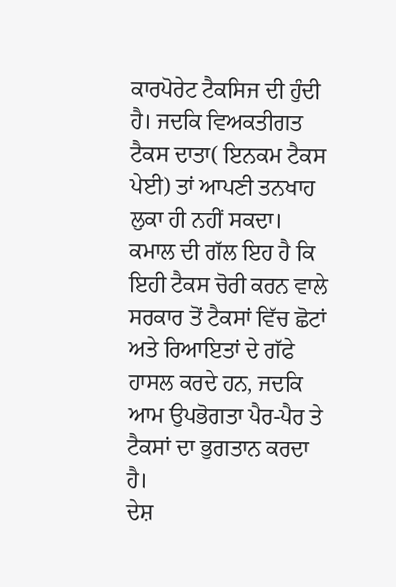ਕਾਰਪੋਰੇਟ ਟੈਕਸਿਜ ਦੀ ਹੁੰਦੀ ਹੈ। ਜਦਕਿ ਵਿਅਕਤੀਗਤ ਟੈਕਸ ਦਾਤਾ( ਇਨਕਮ ਟੈਕਸ ਪੇਈ) ਤਾਂ ਆਪਣੀ ਤਨਖਾਹ ਲੁਕਾ ਹੀ ਨਹੀਂ ਸਕਦਾ। ਕਮਾਲ ਦੀ ਗੱਲ ਇਹ ਹੈ ਕਿ ਇਹੀ ਟੈਕਸ ਚੋਰੀ ਕਰਨ ਵਾਲੇ ਸਰਕਾਰ ਤੋਂ ਟੈਕਸਾਂ ਵਿੱਚ ਛੋਟਾਂ ਅਤੇ ਰਿਆਇਤਾਂ ਦੇ ਗੱਫੇ ਹਾਸਲ ਕਰਦੇ ਹਨ, ਜਦਕਿ ਆਮ ਉਪਭੋਗਤਾ ਪੈਰ-ਪੈਰ ਤੇ ਟੈਕਸਾਂ ਦਾ ਭੁਗਤਾਨ ਕਰਦਾ ਹੈ।
ਦੇਸ਼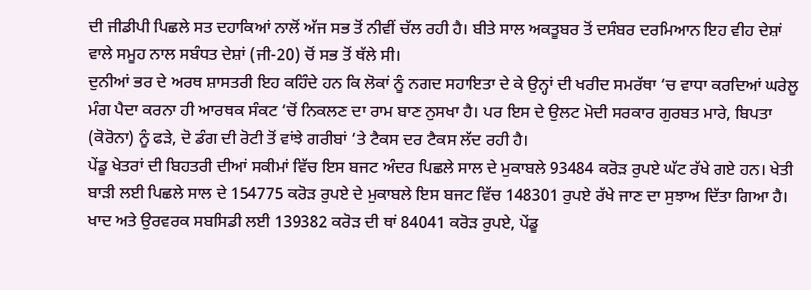ਦੀ ਜੀਡੀਪੀ ਪਿਛਲੇ ਸਤ ਦਹਾਕਿਆਂ ਨਾਲੋਂ ਅੱਜ ਸਭ ਤੋਂ ਨੀਵੀਂ ਚੱਲ ਰਹੀ ਹੈ। ਬੀਤੇ ਸਾਲ ਅਕਤੂਬਰ ਤੋਂ ਦਸੰਬਰ ਦਰਮਿਆਨ ਇਹ ਵੀਹ ਦੇਸ਼ਾਂ ਵਾਲੇ ਸਮੂਹ ਨਾਲ ਸਬੰਧਤ ਦੇਸ਼ਾਂ (ਜੀ-20) ਚੋਂ ਸਭ ਤੋਂ ਥੱਲੇ ਸੀ।
ਦੁਨੀਆਂ ਭਰ ਦੇ ਅਰਥ ਸ਼ਾਸਤਰੀ ਇਹ ਕਹਿੰਦੇ ਹਨ ਕਿ ਲੋਕਾਂ ਨੂੰ ਨਗਦ ਸਹਾਇਤਾ ਦੇ ਕੇ ਉਨ੍ਹਾਂ ਦੀ ਖਰੀਦ ਸਮਰੱਥਾ ‘ਚ ਵਾਧਾ ਕਰਦਿਆਂ ਘਰੇਲੂ ਮੰਗ ਪੈਦਾ ਕਰਨਾ ਹੀ ਆਰਥਕ ਸੰਕਟ ‘ਚੋਂ ਨਿਕਲਣ ਦਾ ਰਾਮ ਬਾਣ ਨੁਸਖਾ ਹੈ। ਪਰ ਇਸ ਦੇ ਉਲਟ ਮੋਦੀ ਸਰਕਾਰ ਗੁਰਬਤ ਮਾਰੇ, ਬਿਪਤਾ (ਕੋਰੋਨਾ) ਨੂੰ ਫੜੇ, ਦੋ ਡੰਗ ਦੀ ਰੋਟੀ ਤੋਂ ਵਾਂਝੇ ਗਰੀਬਾਂ ‘ਤੇ ਟੈਕਸ ਦਰ ਟੈਕਸ ਲੱਦ ਰਹੀ ਹੈ।
ਪੇਂਡੂ ਖੇਤਰਾਂ ਦੀ ਬਿਹਤਰੀ ਦੀਆਂ ਸਕੀਮਾਂ ਵਿੱਚ ਇਸ ਬਜਟ ਅੰਦਰ ਪਿਛਲੇ ਸਾਲ ਦੇ ਮੁਕਾਬਲੇ 93484 ਕਰੋੜ ਰੁਪਏ ਘੱਟ ਰੱਖੇ ਗਏ ਹਨ। ਖੇਤੀ ਬਾੜੀ ਲਈ ਪਿਛਲੇ ਸਾਲ ਦੇ 154775 ਕਰੋੜ ਰੁਪਏ ਦੇ ਮੁਕਾਬਲੇ ਇਸ ਬਜਟ ਵਿੱਚ 148301 ਰੁਪਏ ਰੱਖੇ ਜਾਣ ਦਾ ਸੁਝਾਅ ਦਿੱਤਾ ਗਿਆ ਹੈ। ਖਾਦ ਅਤੇ ਉਰਵਰਕ ਸਬਸਿਡੀ ਲਈ 139382 ਕਰੋੜ ਦੀ ਥਾਂ 84041 ਕਰੋੜ ਰੁਪਏ, ਪੇਂਡੂ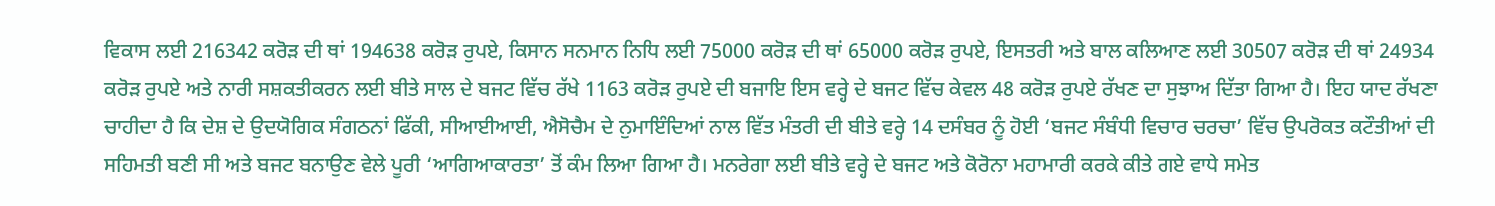ਵਿਕਾਸ ਲਈ 216342 ਕਰੋੜ ਦੀ ਥਾਂ 194638 ਕਰੋੜ ਰੁਪਏ, ਕਿਸਾਨ ਸਨਮਾਨ ਨਿਧਿ ਲਈ 75000 ਕਰੋੜ ਦੀ ਥਾਂ 65000 ਕਰੋੜ ਰੁਪਏ, ਇਸਤਰੀ ਅਤੇ ਬਾਲ ਕਲਿਆਣ ਲਈ 30507 ਕਰੋੜ ਦੀ ਥਾਂ 24934 ਕਰੋੜ ਰੁਪਏ ਅਤੇ ਨਾਰੀ ਸਸ਼ਕਤੀਕਰਨ ਲਈ ਬੀਤੇ ਸਾਲ ਦੇ ਬਜਟ ਵਿੱਚ ਰੱਖੇ 1163 ਕਰੋੜ ਰੁਪਏ ਦੀ ਬਜਾਇ ਇਸ ਵਰ੍ਹੇ ਦੇ ਬਜਟ ਵਿੱਚ ਕੇਵਲ 48 ਕਰੋੜ ਰੁਪਏ ਰੱਖਣ ਦਾ ਸੁਝਾਅ ਦਿੱਤਾ ਗਿਆ ਹੈ। ਇਹ ਯਾਦ ਰੱਖਣਾ ਚਾਹੀਦਾ ਹੈ ਕਿ ਦੇਸ਼ ਦੇ ਉਦਯੋਗਿਕ ਸੰਗਠਨਾਂ ਫਿੱਕੀ, ਸੀਆਈਆਈ, ਐਸੋਚੈਮ ਦੇ ਨੁਮਾਇੰਦਿਆਂ ਨਾਲ ਵਿੱਤ ਮੰਤਰੀ ਦੀ ਬੀਤੇ ਵਰ੍ਹੇ 14 ਦਸੰਬਰ ਨੂੰ ਹੋਈ ‘ਬਜਟ ਸੰਬੰਧੀ ਵਿਚਾਰ ਚਰਚਾ’ ਵਿੱਚ ਉਪਰੋਕਤ ਕਟੌਤੀਆਂ ਦੀ ਸਹਿਮਤੀ ਬਣੀ ਸੀ ਅਤੇ ਬਜਟ ਬਨਾਉਣ ਵੇਲੇ ਪੂਰੀ ‘ਆਗਿਆਕਾਰਤਾ’ ਤੋਂ ਕੰਮ ਲਿਆ ਗਿਆ ਹੈ। ਮਨਰੇਗਾ ਲਈ ਬੀਤੇ ਵਰ੍ਹੇ ਦੇ ਬਜਟ ਅਤੇ ਕੋਰੋਨਾ ਮਹਾਮਾਰੀ ਕਰਕੇ ਕੀਤੇ ਗਏ ਵਾਧੇ ਸਮੇਤ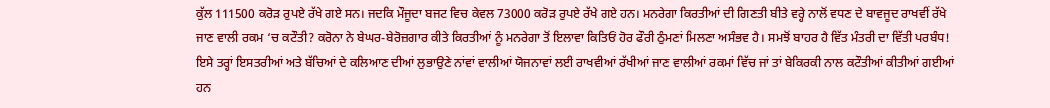ਕੁੱਲ 111500 ਕਰੋੜ ਰੁਪਏ ਰੱਖੇ ਗਏ ਸਨ। ਜਦਕਿ ਮੌਜੂਦਾ ਬਜਟ ਵਿਚ ਕੇਵਲ 73000 ਕਰੋੜ ਰੁਪਏ ਰੱਖੇ ਗਏ ਹਨ। ਮਨਰੇਗਾ ਕਿਰਤੀਆਂ ਦੀ ਗਿਣਤੀ ਬੀਤੇ ਵਰ੍ਹੇ ਨਾਲੋਂ ਵਧਣ ਦੇ ਬਾਵਜੂਦ ਰਾਖਵੀਂ ਰੱਖੇ ਜਾਣ ਵਾਲੀ ਰਕਮ ‘ਚ ਕਟੌਤੀ? ਕਰੋਨਾ ਨੇ ਬੇਘਰ-ਬੇਰੋਜ਼ਗਾਰ ਕੀਤੇ ਕਿਰਤੀਆਂ ਨੂੰ ਮਨਰੇਗਾ ਤੋਂ ਇਲਾਵਾ ਕਿਤਿਓਂ ਹੋਰ ਫੌਰੀ ਠੁੰਮਣਾਂ ਮਿਲਣਾ ਅਸੰਭਵ ਹੈ। ਸਮਝੋਂ ਬਾਹਰ ਹੈ ਵਿੱਤ ਮੰਤਰੀ ਦਾ ਵਿੱਤੀ ਪਰਬੰਧ! ਇਸੇ ਤਰ੍ਹਾਂ ਇਸਤਰੀਆਂ ਅਤੇ ਬੱਚਿਆਂ ਦੇ ਕਲਿਆਣ ਦੀਆਂ ਲੁਭਾਉਣੇ ਨਾਂਵਾਂ ਵਾਲੀਆਂ ਯੋਜਨਾਵਾਂ ਲਈ ਰਾਖਵੀਆਂ ਰੱਖੀਆਂ ਜਾਣ ਵਾਲੀਆਂ ਰਕਮਾਂ ਵਿੱਚ ਜਾਂ ਤਾਂ ਬੇਕਿਰਕੀ ਨਾਲ ਕਟੌਤੀਆਂ ਕੀਤੀਆਂ ਗਈਆਂ ਹਨ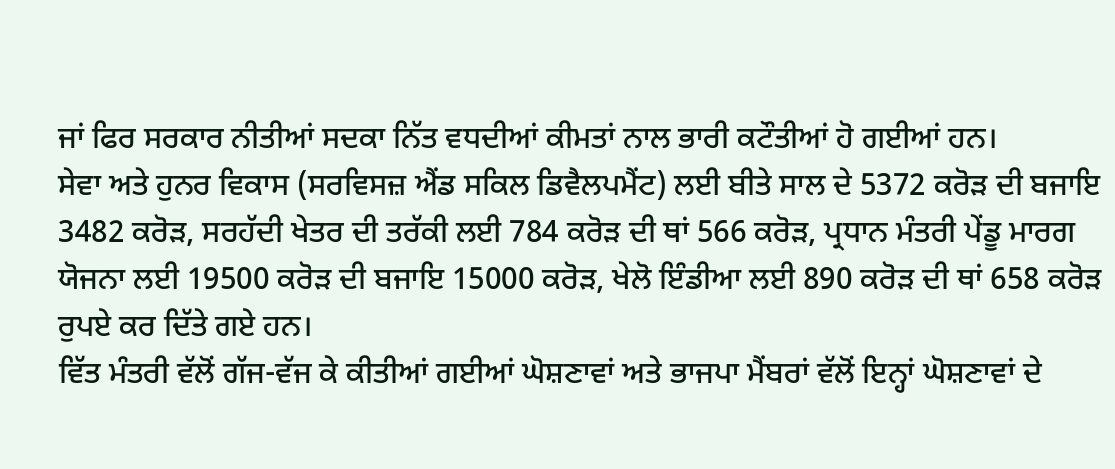ਜਾਂ ਫਿਰ ਸਰਕਾਰ ਨੀਤੀਆਂ ਸਦਕਾ ਨਿੱਤ ਵਧਦੀਆਂ ਕੀਮਤਾਂ ਨਾਲ ਭਾਰੀ ਕਟੌਤੀਆਂ ਹੋ ਗਈਆਂ ਹਨ।
ਸੇਵਾ ਅਤੇ ਹੁਨਰ ਵਿਕਾਸ (ਸਰਵਿਸਜ਼ ਐਂਡ ਸਕਿਲ ਡਿਵੈਲਪਮੈਂਟ) ਲਈ ਬੀਤੇ ਸਾਲ ਦੇ 5372 ਕਰੋੜ ਦੀ ਬਜਾਇ 3482 ਕਰੋੜ, ਸਰਹੱਦੀ ਖੇਤਰ ਦੀ ਤਰੱਕੀ ਲਈ 784 ਕਰੋੜ ਦੀ ਥਾਂ 566 ਕਰੋੜ, ਪ੍ਰਧਾਨ ਮੰਤਰੀ ਪੇਂਡੂ ਮਾਰਗ ਯੋਜਨਾ ਲਈ 19500 ਕਰੋੜ ਦੀ ਬਜਾਇ 15000 ਕਰੋੜ, ਖੇਲੋ ਇੰਡੀਆ ਲਈ 890 ਕਰੋੜ ਦੀ ਥਾਂ 658 ਕਰੋੜ ਰੁਪਏ ਕਰ ਦਿੱਤੇ ਗਏ ਹਨ।
ਵਿੱਤ ਮੰਤਰੀ ਵੱਲੋਂ ਗੱਜ-ਵੱਜ ਕੇ ਕੀਤੀਆਂ ਗਈਆਂ ਘੋਸ਼ਣਾਵਾਂ ਅਤੇ ਭਾਜਪਾ ਮੈਂਬਰਾਂ ਵੱਲੋਂ ਇਨ੍ਹਾਂ ਘੋਸ਼ਣਾਵਾਂ ਦੇ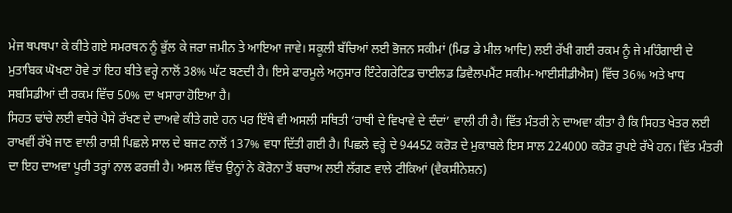ਮੇਜ ਥਪਥਪਾ ਕੇ ਕੀਤੇ ਗਏ ਸਮਰਥਨ ਨੂੰ ਭੁੱਲ ਕੇ ਜਰਾ ਜਮੀਨ ਤੇ ਆਇਆ ਜਾਵੇ। ਸਕੂਲੀ ਬੱਚਿਆਂ ਲਈ ਭੋਜਨ ਸਕੀਮਾਂ (ਮਿਡ ਡੇ ਮੀਲ ਆਦਿ) ਲਈ ਰੱਖੀ ਗਈ ਰਕਮ ਨੂੰ ਜੇ ਮਹਿੰਗਾਈ ਦੇ ਮੁਤਾਬਿਕ ਘੋਖਣਾ ਹੋਵੇ ਤਾਂ ਇਹ ਬੀਤੇ ਵਰ੍ਹੇ ਨਾਲੋਂ 38% ਘੱਟ ਬਣਦੀ ਹੈ। ਇਸੇ ਫਾਰਮੂਲੇ ਅਨੁਸਾਰ ਇੰਟੇਗਰੇਟਿਡ ਚਾਈਲਡ ਡਿਵੈਲਪਮੈਂਟ ਸਕੀਮ-ਆਈਸੀਡੀਐਸ) ਵਿੱਚ 36% ਅਤੇ ਖਾਧ ਸਬਸਿਡੀਆਂ ਦੀ ਰਕਮ ਵਿੱਚ 50% ਦਾ ਖਸਾਰਾ ਹੋਇਆ ਹੈ।
ਸਿਹਤ ਢਾਂਚੇ ਲਈ ਵਧੇਰੇ ਪੈਸੇ ਰੱਖਣ ਦੇ ਦਾਅਵੇ ਕੀਤੇ ਗਏ ਹਨ ਪਰ ਇੱਥੇ ਵੀ ਅਸਲੀ ਸਥਿਤੀ ‘ਹਾਥੀ ਦੇ ਵਿਖਾਵੇ ਦੇ ਦੰਦਾਂ’ ਵਾਲੀ ਹੀ ਹੈ। ਵਿੱਤ ਮੰਤਰੀ ਨੇ ਦਾਅਵਾ ਕੀਤਾ ਹੈ ਕਿ ਸਿਹਤ ਖੇਤਰ ਲਈ ਰਾਖਵੀਂ ਰੱਖੇ ਜਾਣ ਵਾਲੀ ਰਾਸ਼ੀ ਪਿਛਲੇ ਸਾਲ ਦੇ ਬਜਟ ਨਾਲੋਂ 137% ਵਧਾ ਦਿੱਤੀ ਗਈ ਹੈ। ਪਿਛਲੇ ਵਰ੍ਹੇ ਦੇ 94452 ਕਰੋੜ ਦੇ ਮੁਕਾਬਲੇ ਇਸ ਸਾਲ 224000 ਕਰੋੜ ਰੁਪਏ ਰੱਖੇ ਹਨ। ਵਿੱਤ ਮੰਤਰੀ ਦਾ ਇਹ ਦਾਅਵਾ ਪੂਰੀ ਤਰ੍ਹਾਂ ਨਾਲ ਫਰਜ਼ੀ ਹੈ। ਅਸਲ ਵਿੱਚ ਉਨ੍ਹਾਂ ਨੇ ਕੋਰੋਨਾ ਤੋਂ ਬਚਾਅ ਲਈ ਲੱਗਣ ਵਾਲੇ ਟੀਕਿਆਂ (ਵੈਕਸੀਨੇਸ਼ਨ)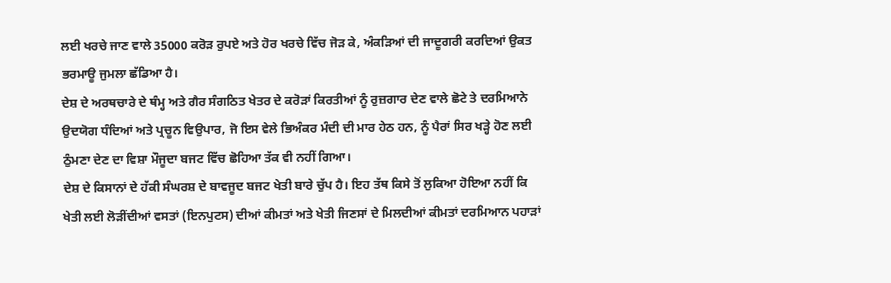ਲਈ ਖਰਚੇ ਜਾਣ ਵਾਲੇ 35000 ਕਰੋੜ ਰੁਪਏ ਅਤੇ ਹੋਰ ਖਰਚੇ ਵਿੱਚ ਜੋੜ ਕੇ, ਅੰਕੜਿਆਂ ਦੀ ਜਾਦੂਗਰੀ ਕਰਦਿਆਂ ਉਕਤ ਭਰਮਾਊ ਜੁਮਲਾ ਛੱਡਿਆ ਹੈ।
ਦੇਸ਼ ਦੇ ਅਰਥਚਾਰੇ ਦੇ ਥੰਮ੍ਹ ਅਤੇ ਗੈਰ ਸੰਗਠਿਤ ਖੇਤਰ ਦੇ ਕਰੋੜਾਂ ਕਿਰਤੀਆਂ ਨੂੰ ਰੁਜ਼ਗਾਰ ਦੇਣ ਵਾਲੇ ਛੋਟੇ ਤੇ ਦਰਮਿਆਨੇ ਉਦਯੋਗ ਧੰਦਿਆਂ ਅਤੇ ਪ੍ਰਚੂਨ ਵਿਉਪਾਰ, ਜੋ ਇਸ ਵੇਲੇ ਭਿਅੰਕਰ ਮੰਦੀ ਦੀ ਮਾਰ ਹੇਠ ਹਨ, ਨੂੰ ਪੈਰਾਂ ਸਿਰ ਖੜ੍ਹੇ ਹੋਣ ਲਈ ਠੁੰਮਣਾ ਦੇਣ ਦਾ ਵਿਸ਼ਾ ਮੌਜੂਦਾ ਬਜਟ ਵਿੱਚ ਛੋਹਿਆ ਤੱਕ ਵੀ ਨਹੀਂ ਗਿਆ।
ਦੇਸ਼ ਦੇ ਕਿਸਾਨਾਂ ਦੇ ਹੱਕੀ ਸੰਘਰਸ਼ ਦੇ ਬਾਵਜੂਦ ਬਜਟ ਖੇਤੀ ਬਾਰੇ ਚੁੱਪ ਹੈ। ਇਹ ਤੱਥ ਕਿਸੇ ਤੋਂ ਲੁਕਿਆ ਹੋਇਆ ਨਹੀਂ ਕਿ ਖੇਤੀ ਲਈ ਲੋੜੀਂਦੀਆਂ ਵਸਤਾਂ (ਇਨਪੁਟਸ) ਦੀਆਂ ਕੀਮਤਾਂ ਅਤੇ ਖੇਤੀ ਜਿਣਸਾਂ ਦੇ ਮਿਲਦੀਆਂ ਕੀਮਤਾਂ ਦਰਮਿਆਨ ਪਹਾੜਾਂ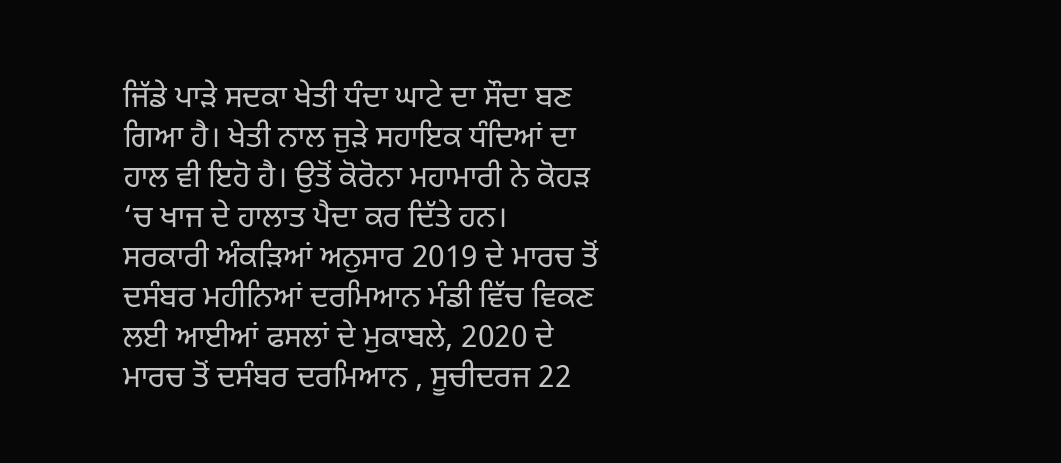ਜਿੱਡੇ ਪਾੜੇ ਸਦਕਾ ਖੇਤੀ ਧੰਦਾ ਘਾਟੇ ਦਾ ਸੌਦਾ ਬਣ ਗਿਆ ਹੈ। ਖੇਤੀ ਨਾਲ ਜੁੜੇ ਸਹਾਇਕ ਧੰਦਿਆਂ ਦਾ ਹਾਲ ਵੀ ਇਹੋ ਹੈ। ਉਤੋਂ ਕੋਰੋਨਾ ਮਹਾਮਾਰੀ ਨੇ ਕੋਹੜ ‘ਚ ਖਾਜ ਦੇ ਹਾਲਾਤ ਪੈਦਾ ਕਰ ਦਿੱਤੇ ਹਨ।
ਸਰਕਾਰੀ ਅੰਕੜਿਆਂ ਅਨੁਸਾਰ 2019 ਦੇ ਮਾਰਚ ਤੋਂ ਦਸੰਬਰ ਮਹੀਨਿਆਂ ਦਰਮਿਆਨ ਮੰਡੀ ਵਿੱਚ ਵਿਕਣ ਲਈ ਆਈਆਂ ਫਸਲਾਂ ਦੇ ਮੁਕਾਬਲੇ, 2020 ਦੇ ਮਾਰਚ ਤੋਂ ਦਸੰਬਰ ਦਰਮਿਆਨ , ਸੂਚੀਦਰਜ 22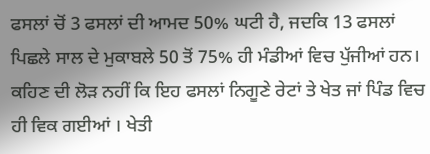ਫਸਲਾਂ ਚੋਂ 3 ਫਸਲਾਂ ਦੀ ਆਮਦ 50% ਘਟੀ ਹੈ, ਜਦਕਿ 13 ਫਸਲਾਂ ਪਿਛਲੇ ਸਾਲ ਦੇ ਮੁਕਾਬਲੇ 50 ਤੋਂ 75% ਹੀ ਮੰਡੀਆਂ ਵਿਚ ਪੁੱਜੀਆਂ ਹਨ। ਕਹਿਣ ਦੀ ਲੋੜ ਨਹੀਂ ਕਿ ਇਹ ਫਸਲਾਂ ਨਿਗੂਣੇ ਰੇਟਾਂ ਤੇ ਖੇਤ ਜਾਂ ਪਿੰਡ ਵਿਚ ਹੀ ਵਿਕ ਗਈਆਂ । ਖੇਤੀ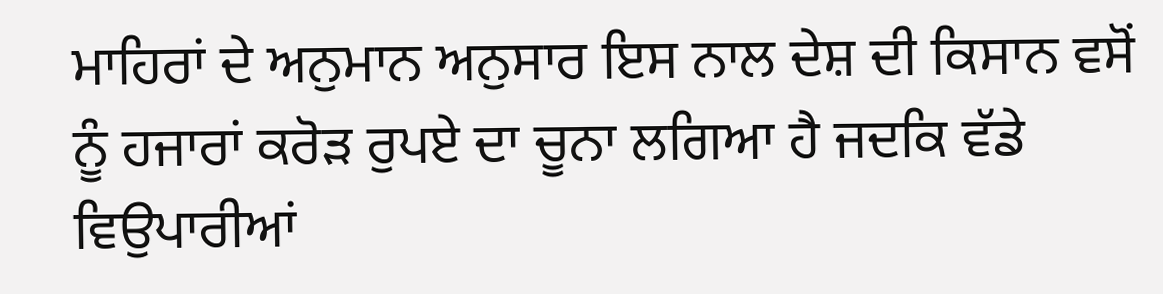ਮਾਹਿਰਾਂ ਦੇ ਅਨੁਮਾਨ ਅਨੁਸਾਰ ਇਸ ਨਾਲ ਦੇਸ਼ ਦੀ ਕਿਸਾਨ ਵਸੋਂ ਨੂੰ ਹਜਾਰਾਂ ਕਰੋੜ ਰੁਪਏ ਦਾ ਚੂਨਾ ਲਗਿਆ ਹੈ ਜਦਕਿ ਵੱਡੇ ਵਿਉਪਾਰੀਆਂ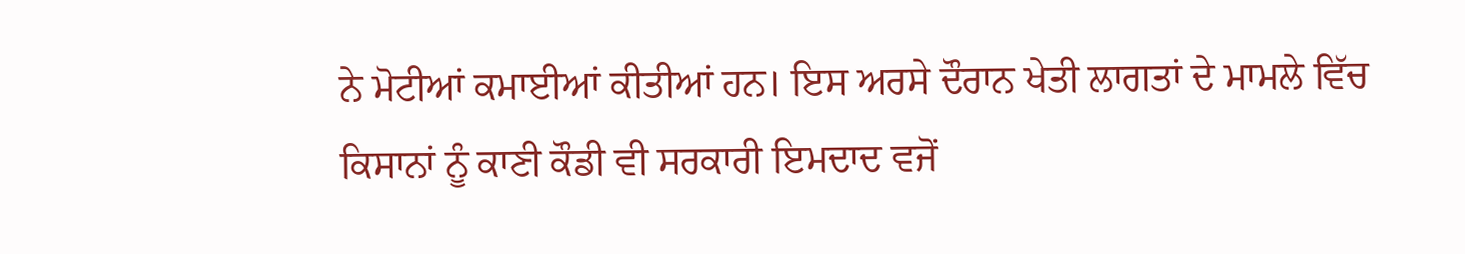ਨੇ ਮੋਟੀਆਂ ਕਮਾਈਆਂ ਕੀਤੀਆਂ ਹਨ। ਇਸ ਅਰਸੇ ਦੌਰਾਨ ਖੇਤੀ ਲਾਗਤਾਂ ਦੇ ਮਾਮਲੇ ਵਿੱਚ ਕਿਸਾਨਾਂ ਨੂੰ ਕਾਣੀ ਕੌਡੀ ਵੀ ਸਰਕਾਰੀ ਇਮਦਾਦ ਵਜੋਂ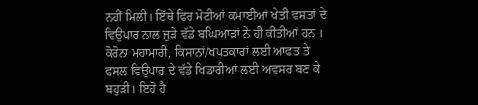ਨਹੀਂ ਮਿਲੀ। ਇੱਥੇ ਫਿਰ ਮੋਟੀਆਂ ਕਮਾਈਆਂ ਖੇਤੀ ਵਸਤਾਂ ਦੇ ਵਿਉਪਾਰ ਨਾਲ ਜੁੜੇ ਵੱਡੇ ਬਘਿਆੜਾਂ ਨੇ ਹੀ ਕੀਤੀਆਂ ਹਨ ।
ਕੋਰੋਨਾ ਮਹਾਮਾਰੀ, ਕਿਸਾਨਾਂ/ਖਪਤਕਾਰਾਂ ਲਈ ਆਫਤ ਤੇ ਫਸਲ ਵਿਉਪਾਰ ਦੇ ਵੱਡੇ ਖਿਡਾਰੀਆਂ ਲਈ ਅਵਸਰ ਬਣ ਕੇ ਬਹੁੜੀ। ਇਹੋ ਹੈ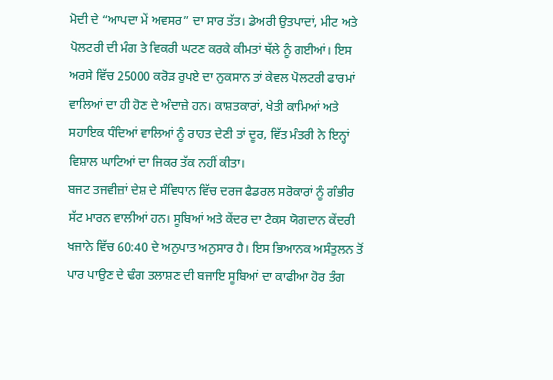ਮੋਦੀ ਦੇ “ਆਪਦਾ ਮੇਂ ਅਵਸਰ” ਦਾ ਸਾਰ ਤੱਤ। ਡੇਅਰੀ ਉਤਪਾਦਾਂ, ਮੀਟ ਅਤੇ ਪੋਲਟਰੀ ਦੀ ਮੰਗ ਤੇ ਵਿਕਰੀ ਘਟਣ ਕਰਕੇ ਕੀਮਤਾਂ ਥੱਲੇ ਨੂੰ ਗਈਆਂ। ਇਸ ਅਰਸੇ ਵਿੱਚ 25000 ਕਰੋੜ ਰੁਪਏ ਦਾ ਨੁਕਸਾਨ ਤਾਂ ਕੇਵਲ ਪੋਲਟਰੀ ਫਾਰਮਾਂ ਵਾਲਿਆਂ ਦਾ ਹੀ ਹੋਣ ਦੇ ਅੰਦਾਜ਼ੇ ਹਨ। ਕਾਸ਼ਤਕਾਰਾਂ, ਖੇਤੀ ਕਾਮਿਆਂ ਅਤੇ ਸਹਾਇਕ ਧੰਦਿਆਂ ਵਾਲਿਆਂ ਨੂੰ ਰਾਹਤ ਦੇਣੀ ਤਾਂ ਦੂਰ, ਵਿੱਤ ਮੰਤਰੀ ਨੇ ਇਨ੍ਹਾਂ ਵਿਸ਼ਾਲ ਘਾਟਿਆਂ ਦਾ ਜਿਕਰ ਤੱਕ ਨਹੀਂ ਕੀਤਾ।
ਬਜਟ ਤਜਵੀਜ਼ਾਂ ਦੇਸ਼ ਦੇ ਸੰਵਿਧਾਨ ਵਿੱਚ ਦਰਜ ਫੈਡਰਲ ਸਰੋਕਾਰਾਂ ਨੂੰ ਗੰਭੀਰ ਸੱਟ ਮਾਰਨ ਵਾਲੀਆਂ ਹਨ। ਸੂਬਿਆਂ ਅਤੇ ਕੇਂਦਰ ਦਾ ਟੈਕਸ ਯੋਗਦਾਨ ਕੇਂਦਰੀ ਖਜਾਨੇ ਵਿੱਚ 60:40 ਦੇ ਅਨੁਪਾਤ ਅਨੁਸਾਰ ਹੈ। ਇਸ ਭਿਆਨਕ ਅਸੰਤੁਲਨ ਤੋਂ ਪਾਰ ਪਾਉਣ ਦੇ ਢੰਗ ਤਲਾਸ਼ਣ ਦੀ ਬਜਾਇ ਸੂਬਿਆਂ ਦਾ ਕਾਫੀਆ ਹੋਰ ਤੰਗ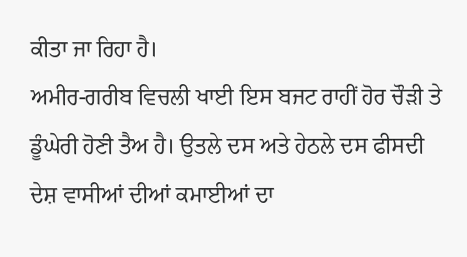ਕੀਤਾ ਜਾ ਰਿਹਾ ਹੈ।
ਅਮੀਰ-ਗਰੀਬ ਵਿਚਲੀ ਖਾਈ ਇਸ ਬਜਟ ਰਾਹੀਂ ਹੋਰ ਚੌੜੀ ਤੇ ਡੂੰਘੇਰੀ ਹੋਣੀ ਤੈਅ ਹੈ। ਉਤਲੇ ਦਸ ਅਤੇ ਹੇਠਲੇ ਦਸ ਫੀਸਦੀ ਦੇਸ਼ ਵਾਸੀਆਂ ਦੀਆਂ ਕਮਾਈਆਂ ਦਾ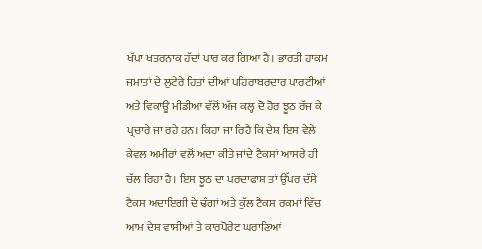ਖੱਪਾ ਖਤਰਨਾਕ ਹੱਦਾਂ ਪਾਰ ਕਰ ਗਿਆ ਹੈ। ਭਾਰਤੀ ਹਾਕਮ ਜਮਾਤਾਂ ਦੇ ਲੁਟੇਰੇ ਹਿਤਾਂ ਦੀਆਂ ਪਹਿਰਾਬਰਦਾਰ ਪਾਰਟੀਆਂ ਅਤੇ ਵਿਕਾਊ ਮੀਡੀਆ ਵੱਲੋਂ ਅੱਜ ਕਲ੍ਹ ਦੋ ਹੋਰ ਝੂਠ ਰੱਜ ਕੇ ਪ੍ਰਚਾਰੇ ਜਾ ਰਹੇ ਹਨ। ਕਿਹਾ ਜਾ ਰਿਹੈ ਕਿ ਦੇਸ਼ ਇਸ ਵੇਲੇ ਕੇਵਲ ਅਮੀਰਾਂ ਵਲੋਂ ਅਦਾ ਕੀਤੇ ਜਾਂਦੇ ਟੈਕਸਾਂ ਆਸਰੇ ਹੀ ਚੱਲ ਰਿਹਾ ਹੈ। ਇਸ ਝੂਠ ਦਾ ਪਰਦਾਫਾਸ਼ ਤਾਂ ਉੱਪਰ ਦੱਸੇ ਟੈਕਸ ਅਦਾਇਗੀ ਦੇ ਢੰਗਾਂ ਅਤੇ ਕੁੱਲ ਟੈਕਸ ਰਕਮਾਂ ਵਿੱਚ ਆਮ ਦੇਸ਼ ਵਾਸੀਆਂ ਤੇ ਕਾਰਪੋਰੇਟ ਘਰਾਣਿਆਂ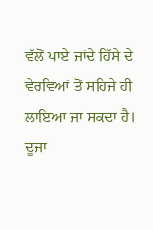ਵੱਲੋਂ ਪਾਏ ਜਾਂਦੇ ਹਿੱਸੇ ਦੇ ਵੇਰਵਿਆਂ ਤੋਂ ਸਹਿਜੇ ਹੀ ਲਾਇਆ ਜਾ ਸਕਦਾ ਹੈ। ਦੂਜਾ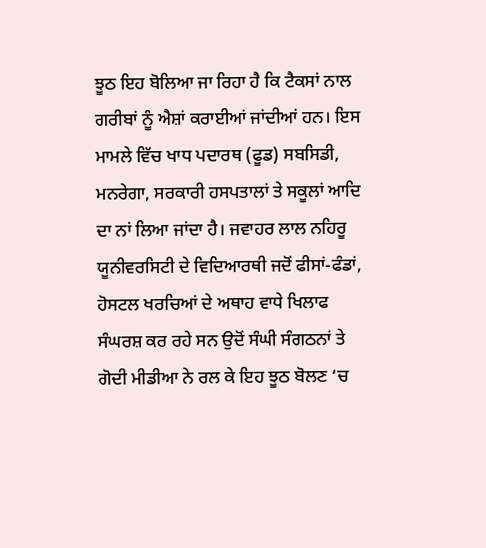ਝੂਠ ਇਹ ਬੋਲਿਆ ਜਾ ਰਿਹਾ ਹੈ ਕਿ ਟੈਕਸਾਂ ਨਾਲ ਗਰੀਬਾਂ ਨੂੰ ਐਸ਼ਾਂ ਕਰਾਈਆਂ ਜਾਂਦੀਆਂ ਹਨ। ਇਸ ਮਾਮਲੇ ਵਿੱਚ ਖਾਧ ਪਦਾਰਥ (ਫੂਡ) ਸਬਸਿਡੀ, ਮਨਰੇਗਾ, ਸਰਕਾਰੀ ਹਸਪਤਾਲਾਂ ਤੇ ਸਕੂਲਾਂ ਆਦਿ ਦਾ ਨਾਂ ਲਿਆ ਜਾਂਦਾ ਹੈ। ਜਵਾਹਰ ਲਾਲ ਨਹਿਰੂ ਯੂਨੀਵਰਸਿਟੀ ਦੇ ਵਿਦਿਆਰਥੀ ਜਦੋਂ ਫੀਸਾਂ-ਫੰਡਾਂ, ਹੋਸਟਲ ਖਰਚਿਆਂ ਦੇ ਅਥਾਹ ਵਾਧੇ ਖਿਲਾਫ ਸੰਘਰਸ਼ ਕਰ ਰਹੇ ਸਨ ਉਦੋਂ ਸੰਘੀ ਸੰਗਠਨਾਂ ਤੇ ਗੋਦੀ ਮੀਡੀਆ ਨੇ ਰਲ ਕੇ ਇਹ ਝੂਠ ਬੋਲਣ ‘ਚ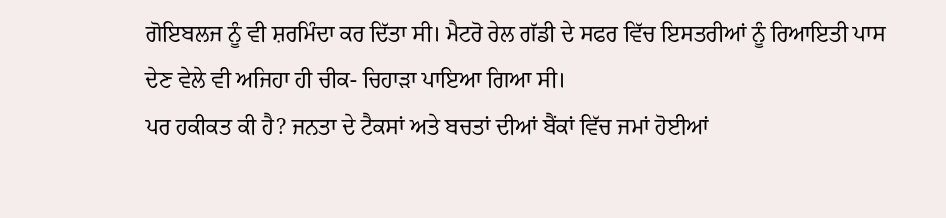ਗੋਇਬਲਜ ਨੂੰ ਵੀ ਸ਼ਰਮਿੰਦਾ ਕਰ ਦਿੱਤਾ ਸੀ। ਮੈਟਰੋ ਰੇਲ ਗੱਡੀ ਦੇ ਸਫਰ ਵਿੱਚ ਇਸਤਰੀਆਂ ਨੂੰ ਰਿਆਇਤੀ ਪਾਸ ਦੇਣ ਵੇਲੇ ਵੀ ਅਜਿਹਾ ਹੀ ਚੀਕ- ਚਿਹਾੜਾ ਪਾਇਆ ਗਿਆ ਸੀ।
ਪਰ ਹਕੀਕਤ ਕੀ ਹੈ? ਜਨਤਾ ਦੇ ਟੈਕਸਾਂ ਅਤੇ ਬਚਤਾਂ ਦੀਆਂ ਬੈਂਕਾਂ ਵਿੱਚ ਜਮਾਂ ਹੋਈਆਂ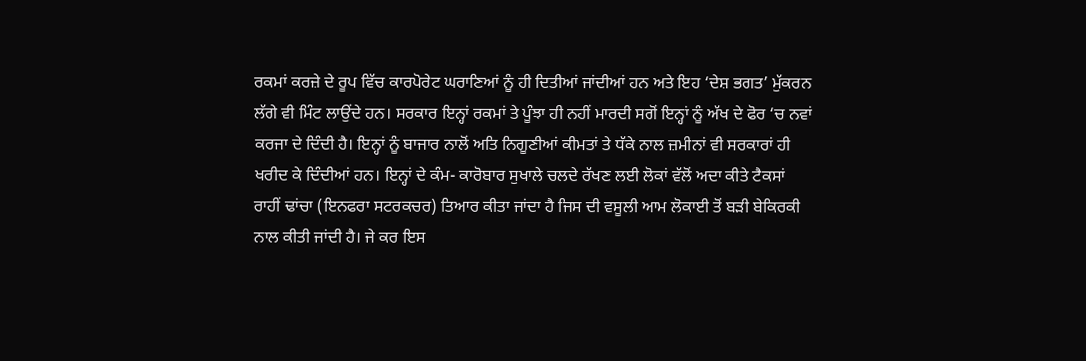ਰਕਮਾਂ ਕਰਜ਼ੇ ਦੇ ਰੂਪ ਵਿੱਚ ਕਾਰਪੋਰੇਟ ਘਰਾਣਿਆਂ ਨੂੰ ਹੀ ਦਿਤੀਆਂ ਜਾਂਦੀਆਂ ਹਨ ਅਤੇ ਇਹ ‘ਦੇਸ਼ ਭਗਤ’ ਮੁੱਕਰਨ ਲੱਗੇ ਵੀ ਮਿੰਟ ਲਾਉਂਦੇ ਹਨ। ਸਰਕਾਰ ਇਨ੍ਹਾਂ ਰਕਮਾਂ ਤੇ ਪੂੰਝਾ ਹੀ ਨਹੀਂ ਮਾਰਦੀ ਸਗੋਂ ਇਨ੍ਹਾਂ ਨੂੰ ਅੱਖ ਦੇ ਫੋਰ ‘ਚ ਨਵਾਂ ਕਰਜਾ ਦੇ ਦਿੰਦੀ ਹੈ। ਇਨ੍ਹਾਂ ਨੂੰ ਬਾਜਾਰ ਨਾਲੋਂ ਅਤਿ ਨਿਗੂਣੀਆਂ ਕੀਮਤਾਂ ਤੇ ਧੱਕੇ ਨਾਲ ਜ਼ਮੀਨਾਂ ਵੀ ਸਰਕਾਰਾਂ ਹੀ ਖਰੀਦ ਕੇ ਦਿੰਦੀਆਂ ਹਨ। ਇਨ੍ਹਾਂ ਦੇ ਕੰਮ- ਕਾਰੋਬਾਰ ਸੁਖਾਲੇ ਚਲਦੇ ਰੱਖਣ ਲਈ ਲੋਕਾਂ ਵੱਲੋਂ ਅਦਾ ਕੀਤੇ ਟੈਕਸਾਂ ਰਾਹੀਂ ਢਾਂਚਾ (ਇਨਫਰਾ ਸਟਰਕਚਰ) ਤਿਆਰ ਕੀਤਾ ਜਾਂਦਾ ਹੈ ਜਿਸ ਦੀ ਵਸੂਲੀ ਆਮ ਲੋਕਾਈ ਤੋਂ ਬੜੀ ਬੇਕਿਰਕੀ ਨਾਲ ਕੀਤੀ ਜਾਂਦੀ ਹੈ। ਜੇ ਕਰ ਇਸ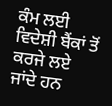ਕੰਮ ਲਈ ਵਿਦੇਸ਼ੀ ਬੈਂਕਾਂ ਤੋਂ ਕਰਜੇ ਲਏ ਜਾਂਦੇ ਹਨ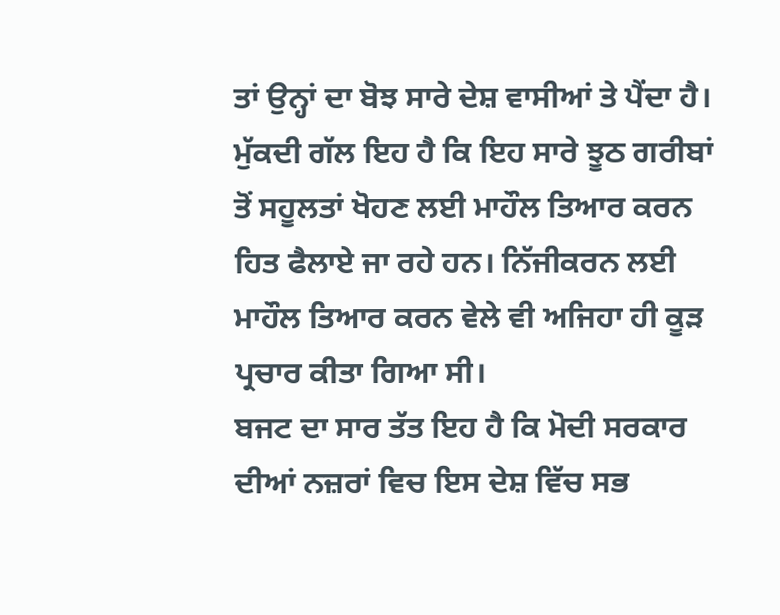ਤਾਂ ਉਨ੍ਹਾਂ ਦਾ ਬੋਝ ਸਾਰੇ ਦੇਸ਼ ਵਾਸੀਆਂ ਤੇ ਪੈਂਦਾ ਹੈ। ਮੁੱਕਦੀ ਗੱਲ ਇਹ ਹੈ ਕਿ ਇਹ ਸਾਰੇ ਝੂਠ ਗਰੀਬਾਂ ਤੋਂ ਸਹੂਲਤਾਂ ਖੋਹਣ ਲਈ ਮਾਹੌਲ ਤਿਆਰ ਕਰਨ ਹਿਤ ਫੈਲਾਏ ਜਾ ਰਹੇ ਹਨ। ਨਿੱਜੀਕਰਨ ਲਈ ਮਾਹੌਲ ਤਿਆਰ ਕਰਨ ਵੇਲੇ ਵੀ ਅਜਿਹਾ ਹੀ ਕੂੜ ਪ੍ਰਚਾਰ ਕੀਤਾ ਗਿਆ ਸੀ।
ਬਜਟ ਦਾ ਸਾਰ ਤੱਤ ਇਹ ਹੈ ਕਿ ਮੋਦੀ ਸਰਕਾਰ ਦੀਆਂ ਨਜ਼ਰਾਂ ਵਿਚ ਇਸ ਦੇਸ਼ ਵਿੱਚ ਸਭ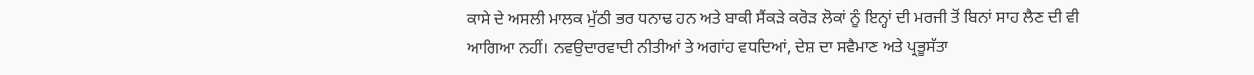ਕਾਸੇ ਦੇ ਅਸਲੀ ਮਾਲਕ ਮੁੱਠੀ ਭਰ ਧਨਾਢ ਹਨ ਅਤੇ ਬਾਕੀ ਸੈਂਕੜੇ ਕਰੋੜ ਲੋਕਾਂ ਨੂੰ ਇਨ੍ਹਾਂ ਦੀ ਮਰਜੀ ਤੋਂ ਬਿਨਾਂ ਸਾਹ ਲੈਣ ਦੀ ਵੀ ਆਗਿਆ ਨਹੀਂ। ਨਵਉਦਾਰਵਾਦੀ ਨੀਤੀਆਂ ਤੇ ਅਗਾਂਹ ਵਧਦਿਆਂ, ਦੇਸ਼ ਦਾ ਸਵੈਮਾਣ ਅਤੇ ਪ੍ਰਭੂਸੱਤਾ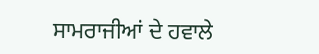ਸਾਮਰਾਜੀਆਂ ਦੇ ਹਵਾਲੇ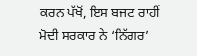ਕਰਨ ਪੱਖੋਂ, ਇਸ ਬਜਟ ਰਾਹੀਂ ਮੋਦੀ ਸਰਕਾਰ ਨੇ ‘ਨਿੱਗਰ’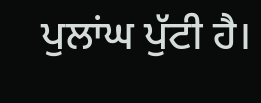ਪੁਲਾਂਘ ਪੁੱਟੀ ਹੈ।